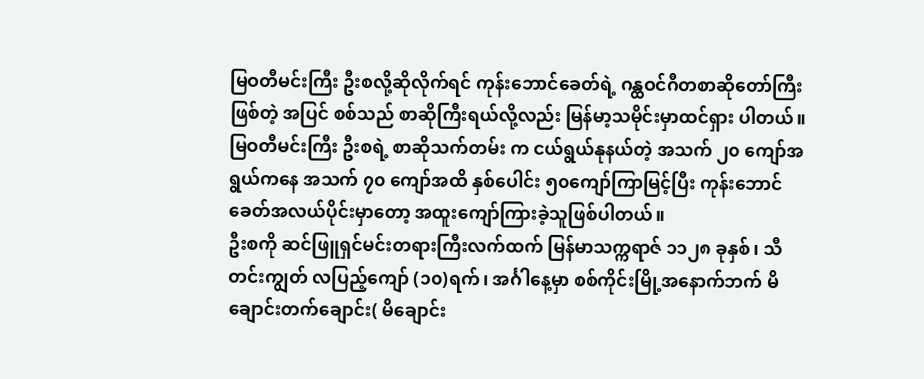မြဝတီမင်းကြီး ဦးစလို့ဆိုလိုက်ရင် ကုန်းဘောင်ခေတ်ရဲ့ ဂန္ထဝင်ဂီတစာဆိုတော်ကြီးဖြစ်တဲ့ အပြင် စစ်သည် စာဆိုကြီးရယ်လို့လည်း မြန်မာ့သမိုင်းမှာထင်ရှား ပါတယ်။မြဝတီမင်းကြီး ဦးစရဲ့ စာဆိုသက်တမ်း က ငယ်ရွယ်နုနယ်တဲ့ အသက် ၂၀ ကျော်အရွယ်ကနေ အသက် ၇၀ ကျော်အထိ နှစ်ပေါင်း ၅၀ကျော်ကြာမြင့်ပြီး ကုန်းဘောင်ခေတ်အလယ်ပိုင်းမှာတော့ အထူးကျော်ကြားခဲ့သူဖြစ်ပါတယ်။
ဦးစကို ဆင်ဖြူရှင်မင်းတရားကြီးလက်ထက် မြန်မာသက္ကရာဇ် ၁၁၂၈ ခုနှစ်၊ သီတင်းကျွတ် လပြည့်ကျော် (၁၀)ရက်၊ အင်္ဂါနေ့မှာ စစ်ကိုင်းမြို့အနောက်ဘက် မိချောင်းတက်ချောင်း( မိချောင်း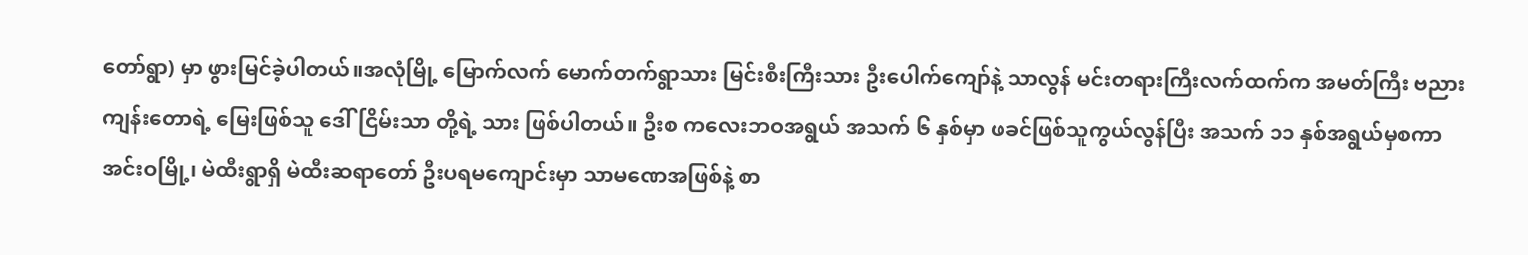တော်ရွာ) မှာ ဖွားမြင်ခဲ့ပါတယ်။အလုံမြို့ မြောက်လက် မောက်တက်ရွာသား မြင်းစီးကြီးသား ဦးပေါက်ကျော်နဲ့ သာလွန် မင်းတရားကြီးလက်ထက်က အမတ်ကြီး ဗညားကျန်းတောရဲ့ မြေးဖြစ်သူ ဒေါ်ငြိမ်းသာ တို့ရဲ့ သား ဖြစ်ပါတယ်။ ဦးစ ကလေးဘဝအရွယ် အသက် ၆ နှစ်မှာ ဖခင်ဖြစ်သူကွယ်လွန်ပြီး အသက် ၁၁ နှစ်အရွယ်မှစကာ အင်းဝမြို့၊ မဲထီးရွာရှိ မဲထီးဆရာတော် ဦးပရမကျောင်းမှာ သာမဏေအဖြစ်နဲ့ စာ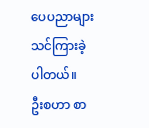ပေပညာများ သင်ကြားခဲ့ပါတယ်။
ဦးစဟာ စာ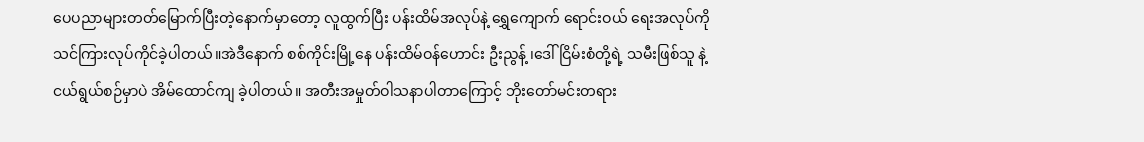ပေပညာများတတ်မြောက်ပြီးတဲ့နောက်မှာတော့ လူထွက်ပြီး ပန်းထိမ်အလုပ်နဲ့ ရွှေကျောက် ရောင်းဝယ် ရေးအလုပ်ကို သင်ကြားလုပ်ကိုင်ခဲ့ပါတယ်။အဲဒီနောက် စစ်ကိုင်းမြို့နေ ပန်းထိမ်ဝန်ဟောင်း ဦးညွန့် ၊ဒေါ်ငြိမ်းစံတို့ရဲ့ သမီးဖြစ်သူ နဲ့ ငယ်ရွယ်စဉ်မှာပဲ အိမ်ထောင်ကျ ခဲ့ပါတယ်။ အတီးအမှုတ်ဝါသနာပါတာကြောင့် ဘိုးတော်မင်းတရား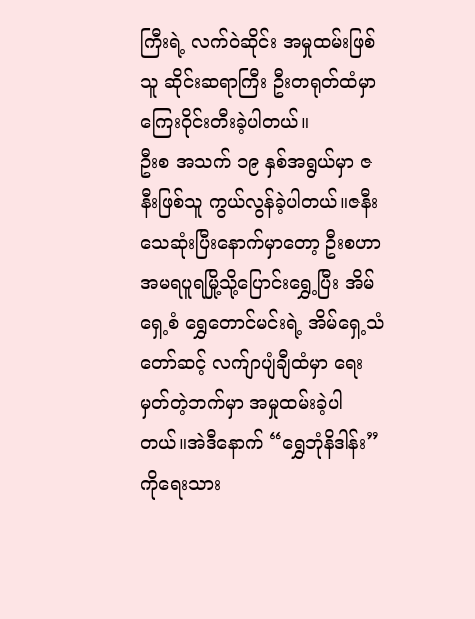ကြီးရဲ့ လက်ဝဲဆိုင်း အမှုထမ်းဖြစ်သူ ဆိုင်းဆရာကြီး ဦးတရုတ်ထံမှာ ကြေးဝိုင်းတီးခဲ့ပါတယ်။
ဦးစ အသက် ၁၉ နှစ်အရွယ်မှာ ဇနီးဖြစ်သူ ကွယ်လွန်ခဲ့ပါတယ်။ဇနီးသေဆုံးပြီးနောက်မှာတော့ ဦးစဟာ အမရပူရမြို့သို့ပြောင်းရွှေ့ပြီး အိမ်ရှေ့စံ ရွှေတောင်မင်းရဲ့ အိမ်ရှေ့သံတော်ဆင့် လက်ျာပျံချီထံမှာ ရေးမှတ်တဲ့ဘက်မှာ အမှုထမ်းခဲ့ပါတယ်။အဲဒီနောက် “ရွှေဘုံနိဒါန်း” ကိုရေးသား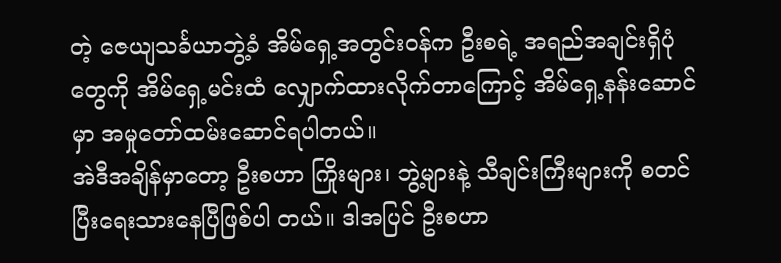တဲ့ ဇေယျသင်္ခယာဘွဲ့ခံ အိမ်ရှေ့အတွင်းဝန်က ဦးစရဲ့ အရည်အချင်းရှိပုံတွေကို အိမ်ရှေ့မင်းထံ လျှောက်ထားလိုက်တာကြောင့် အိမ်ရှေ့နန်းဆောင်မှာ အမှုတော်ထမ်းဆောင်ရပါတယ်။
အဲဒီအချိန်မှာတော့ ဦးစဟာ ကြိုးများ၊ ဘွဲ့များနဲ့ သီချင်းကြီးများကို စတင်ပြီးရေးသားနေပြီဖြစ်ပါ တယ်။ ဒါအပြင် ဦးစဟာ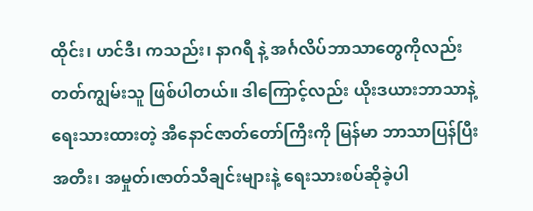ထိုင်း၊ ဟင်ဒီ၊ ကသည်း၊ နာဂရီ နဲ့ အင်္ဂလိပ်ဘာသာတွေကိုလည်း တတ်ကျွမ်းသူ ဖြစ်ပါတယ်။ ဒါကြောင့်လည်း ယိုးဒယားဘာသာနဲ့ရေးသားထားတဲ့ အီနောင်ဇာတ်တော်ကြီးကို မြန်မာ ဘာသာပြန်ပြီး အတီး၊ အမှုတ်၊ဇာတ်သီချင်းများနဲ့ ရေးသားစပ်ဆိုခဲ့ပါ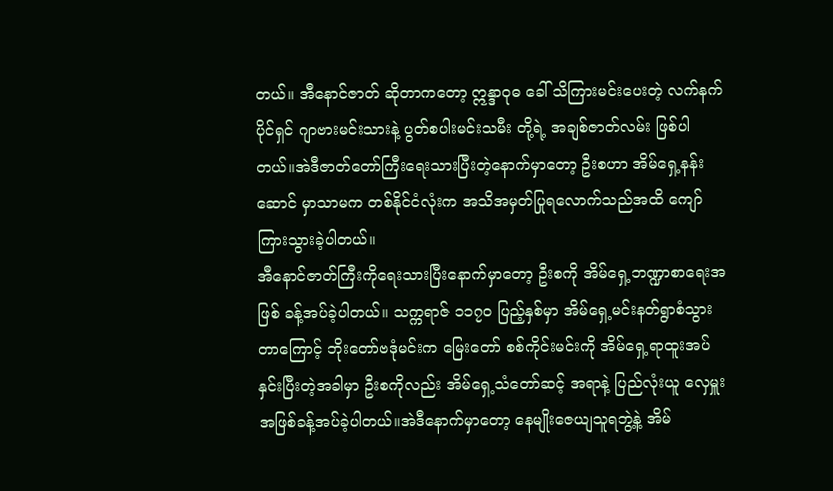တယ်။ အီနောင်ဇာတ် ဆိုတာကတော့ ဣန္ဒာဝုဓ ခေါ် သိကြားမင်းပေးတဲ့ လက်နက်ပိုင်ရှင် ဂျာဗားမင်းသားနဲ့ ပွတ်စပါးမင်းသမီး တို့ရဲ့ အချစ်ဇာတ်လမ်း ဖြစ်ပါတယ်။အဲဒီဇာတ်တော်ကြီးရေးသားပြီးတဲ့နောက်မှာတော့ ဦးစဟာ အိမ်ရှေ့နန်းဆောင် မှာသာမက တစ်နိုင်ငံလုံးက အသိအမှတ်ပြုရလောက်သည်အထိ ကျော်ကြားသွားခဲ့ပါတယ်။
အီနောင်ဇာတ်ကြီးကိုရေးသားပြီးနောက်မှာတော့ ဦးစကို အိမ်ရှေ့ဘဏ္ဍာစာရေးအဖြစ် ခန့်အပ်ခဲ့ပါတယ်။ သက္ကရာဇ် ၁၁၇၀ ပြည့်နှစ်မှာ အိမ်ရှေ့မင်းနတ်ရွာစံသွားတာကြောင့် ဘိုးတော်ဗဒုံမင်းက မြေးတော် စစ်ကိုင်းမင်းကို အိမ်ရှေ့ရာထူးအပ်နှင်းပြီးတဲ့အခါမှာ ဦးစကိုလည်း အိမ်ရှေ့သံတော်ဆင့် အရာနဲ့ ပြည်လုံးယူ လှေမှူးအဖြစ်ခန့်အပ်ခဲ့ပါတယ်။အဲဒီနောက်မှာတော့ နေမျိုးဇေယျသူရဘွဲ့နဲ့ အိမ်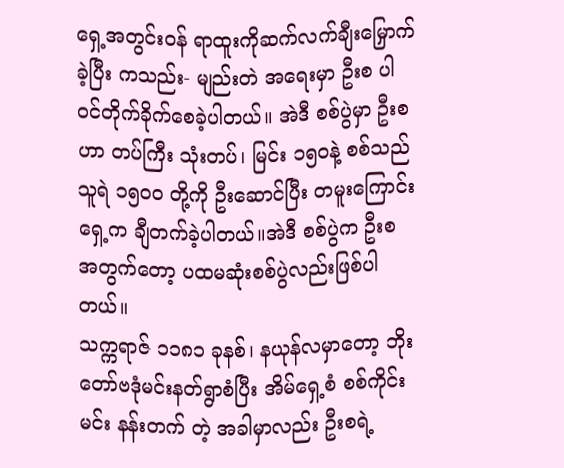ရှေ့အတွင်းဝန် ရာထူးကိုဆက်လက်ချီးမြှောက်ခဲ့ပြီး ကသည်း- မျည်းတဲ အရေးမှာ ဦးစ ပါဝင်တိုက်ခိုက်စေခဲ့ပါတယ်။ အဲဒီ စစ်ပွဲမှာ ဦးစဟာ တပ်ကြီး သုံးတပ်၊ မြင်း ၁၅၀နဲ့ စစ်သည်သူရဲ ၁၅၀၀ တို့ကို ဦးဆောင်ပြီး တမူးကြောင်းရှေ့က ချီတက်ခဲ့ပါတယ်။အဲဒီ စစ်ပွဲက ဦးစ အတွက်တော့ ပထမဆုံးစစ်ပွဲလည်းဖြစ်ပါတယ်။
သက္ကရာဇ် ၁၁၈၁ ခုနစ်၊ နယုန်လမှာတော့ ဘိုးတော်ဗဒုံမင်းနတ်ရွာစံပြီး အိမ်ရှေ့စံ စစ်ကိုင်းမင်း နန်းတက် တဲ့ အခါမှာလည်း ဦးစရဲ့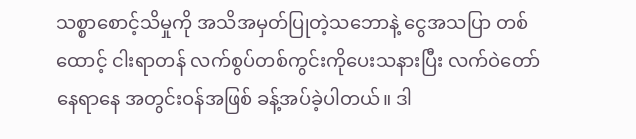သစ္စာစောင့်သိမှုကို အသိအမှတ်ပြုတဲ့သဘောနဲ့ ငွေအသပြာ တစ်ထောင့် ငါးရာတန် လက်စွပ်တစ်ကွင်းကိုပေးသနားပြီး လက်ဝဲတော်နေရာနေ အတွင်းဝန်အဖြစ် ခန့်အပ်ခဲ့ပါတယ်။ ဒါ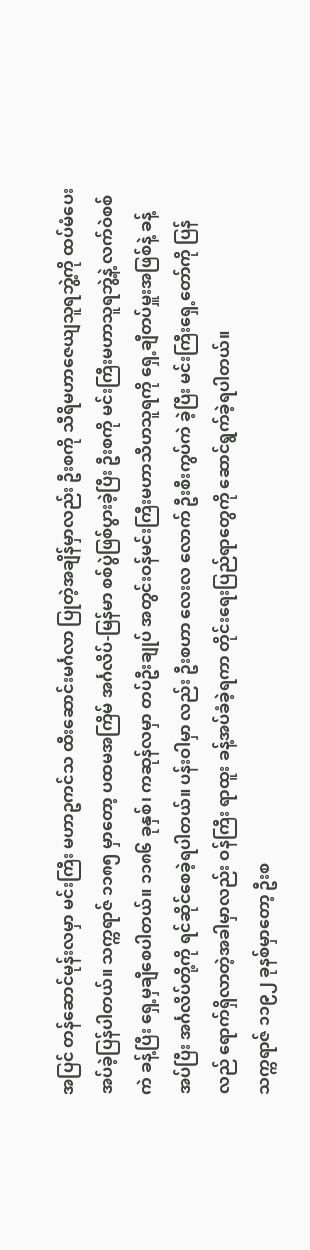အပြင် တန်ဆောင်မုန်းလမှာ မင်းကြီး မဟာဥကင်သ ထီးဆောင်းမင်္ဂလာ ပြုတဲ့အချိန်မှာလည်း ဦးစကို သီရိမဟာဇေယျသူရဘွဲ့ကို ထပ်မံပေးအပ်ခဲ့ပြန်ပါတယ်။ သက္ကရာဇ် ၁၁၈၅ မှာတော့ ပထမအကြိမ် အင်္ဂလိပ်-မြန်မာ စစ်ပွဲဖြစ်ပွားခဲ့ပြီး ဦးစကို မင်းကြီးမဟာသူရဘွဲ့နဲ့ လက်ဝဲစစ်ကဲ ခန့်ပြီး ရှေ့မှချီစေပါတယ်။ ၁၁၈၆ ခုနှစ်၊ ကဆုန်လမှာ တပ်ဦးချုပ် အတွင်းဝန်မင်းကြီးမဟာသီဟသူရကို ရှေ့ချီတပ်မှူးအဖြစ်နဲ့ ခန့်အပ်ပြီး အင်္ဂလိပ်တို့ကို ရင်ဆိုင်စေခဲ့ရပါတယ်။ ပန်းဝါမှာ လည်း ဦးစဟာ လေးလ လောက် ဦးစီးကွပ်ကဲ ခဲ့ပြီး မင်းကြီးရှေ့တော်ကို ပြန်လည် ရောက်ရှိလာတဲ့အခါမှာလည်း ဝန်ကြီး ရာထူး ခန့်အပ်ခံခဲ့ရကာ တိုင်းရေးပြည်ရာတွေကို ဆောင်ရွက်ခဲ့ရပါတယ်။
သက္ကရာဇ် ၁၁၉၂ ခုနစ်မှာတော့ ဦးစ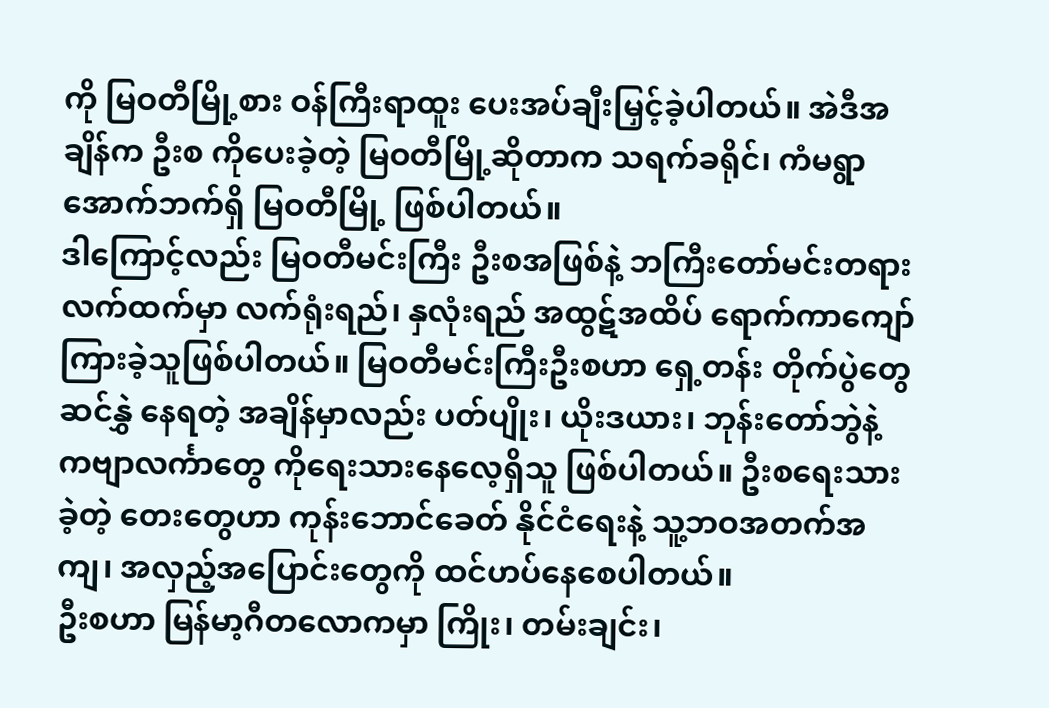ကို မြဝတီမြို့စား ဝန်ကြီးရာထူး ပေးအပ်ချီးမြှင့်ခဲ့ပါတယ်။ အဲဒီအချိန်က ဦးစ ကိုပေးခဲ့တဲ့ မြဝတီမြို့ဆိုတာက သရက်ခရိုင်၊ ကံမရွာအောက်ဘက်ရှိ မြဝတီမြို့ ဖြစ်ပါတယ်။
ဒါကြောင့်လည်း မြဝတီမင်းကြီး ဦးစအဖြစ်နဲ့ ဘကြီးတော်မင်းတရားလက်ထက်မှာ လက်ရုံးရည်၊ နှလုံးရည် အထွဋ်အထိပ် ရောက်ကာကျော်ကြားခဲ့သူဖြစ်ပါတယ်။ မြဝတီမင်းကြီးဦးစဟာ ရှေ့တန်း တိုက်ပွဲတွေ ဆင်နွှဲ နေရတဲ့ အချိန်မှာလည်း ပတ်ပျိုး၊ ယိုးဒယား၊ ဘုန်းတော်ဘွဲနဲ့ ကဗျာလင်္ကာတွေ ကိုရေးသားနေလေ့ရှိသူ ဖြစ်ပါတယ်။ ဦးစရေးသားခဲ့တဲ့ တေးတွေဟာ ကုန်းဘောင်ခေတ် နိုင်ငံရေးနဲ့ သူ့ဘဝအတက်အကျ၊ အလှည့်အပြောင်းတွေကို ထင်ဟပ်နေစေပါတယ်။
ဦးစဟာ မြန်မာ့ဂီတလောကမှာ ကြိုး၊ တမ်းချင်း၊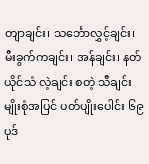တျာချင်း၊ သင်္ဘောလွှင့်ချင်း၊ မီးခွက်ကချင်း၊ အန်ချင်း၊ နတ်ယိုင်သံ လဲ့ချင်း စတဲ့ သီချင်းမျိုးစုံအပြင် ပတ်ပျိုးပေါင်း ၆၉ ပုဒ်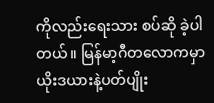ကိုလည်းရေးသား စပ်ဆို ခဲ့ပါတယ်။ မြန်မာ့ဂီတလောကမှာ ယိုးဒယားနဲ့ပတ်ပျိုး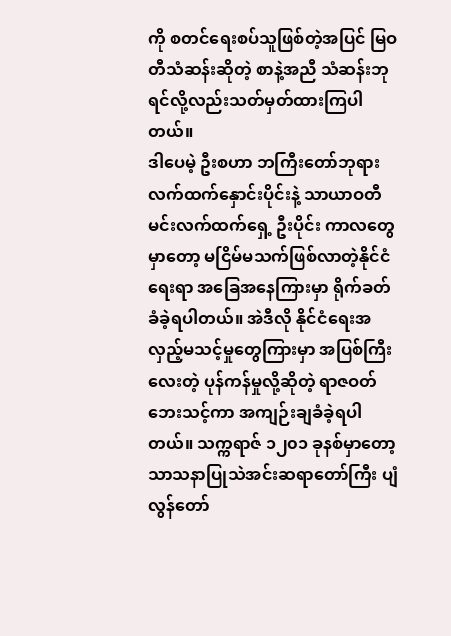ကို စတင်ရေးစပ်သူဖြစ်တဲ့အပြင် မြဝတီသံဆန်းဆိုတဲ့ စာနဲ့အညီ သံဆန်းဘုရင်လို့လည်းသတ်မှတ်ထားကြပါတယ်။
ဒါပေမဲ့ ဦးစဟာ ဘကြီးတော်ဘုရားလက်ထက်နှောင်းပိုင်းနဲ့ သာယာဝတီမင်းလက်ထက်ရှေ့ ဦးပိုင်း ကာလတွေမှာတော့ မငြိမ်မသက်ဖြစ်လာတဲ့နိုင်ငံရေးရာ အခြေအနေကြားမှာ ရိုက်ခတ်ခံခဲ့ရပါတယ်။ အဲဒီလို နိုင်ငံရေးအလှည့်မသင့်မှုတွေကြားမှာ အပြစ်ကြီးလေးတဲ့ ပုန်ကန်မှုလို့ဆိုတဲ့ ရာဇဝတ်ဘေးသင့်ကာ အကျဉ်းချခံခဲ့ရပါတယ်။ သက္ကရာဇ် ၁၂၀၁ ခုနစ်မှာတော့ သာသနာပြုသဲအင်းဆရာတော်ကြီး ပျံလွန်တော်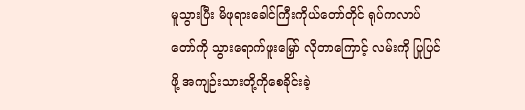မူသွားပြီး မိဖုရားခေါင်ကြီးကိုယ်တော်တိုင် ရုပ်ကလာပ်တော်ကို သွားရောက်ဖူးမြှော် လိုတာကြောင့် လမ်းကို ပြုပြင်ဖို့ အကျဉ်းသားတို့ကိုစေခိုင်းခဲ့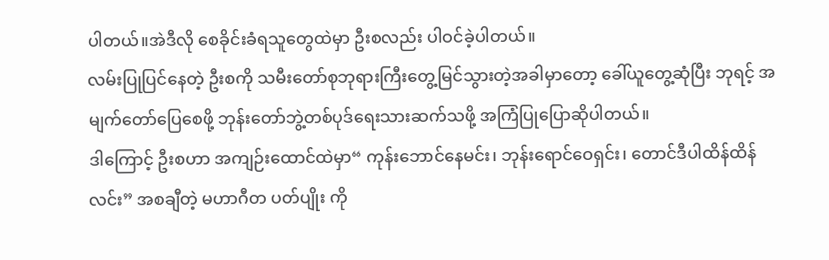ပါတယ်။အဲဒီလို စေခိုင်းခံရသူတွေထဲမှာ ဦးစလည်း ပါဝင်ခဲ့ပါတယ်။
လမ်းပြုပြင်နေတဲ့ ဦးစကို သမီးတော်စုဘုရားကြီးတွေ့မြင်သွားတဲ့အခါမှာတော့ ခေါ်ယူတွေ့ဆုံပြီး ဘုရင့် အမျက်တော်ပြေစေဖို့ ဘုန်းတော်ဘွဲ့တစ်ပုဒ်ရေးသားဆက်သဖို့ အကြံပြုပြောဆိုပါတယ်။
ဒါကြောင့် ဦးစဟာ အကျဉ်းထောင်ထဲမှာ“ ကုန်းဘောင်နေမင်း၊ ဘုန်းရောင်ဝေရှင်း၊ တောင်ဒီပါထိန်ထိန်လင်း” အစချီတဲ့ မဟာဂီတ ပတ်ပျိုး ကို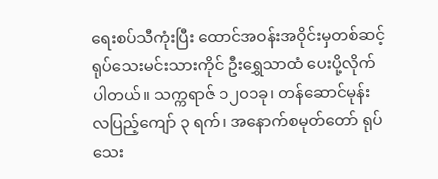ရေးစပ်သီကုံးပြီး ထောင်အဝန်းအဝိုင်းမှတစ်ဆင့် ရုပ်သေးမင်းသားကိုင် ဦးရွှေသာထံ ပေးပို့လိုက်ပါတယ်။ သက္ကရာဇ် ၁၂၀၁ခု၊ တန်ဆောင်မုန်းလပြည့်ကျော် ၃ ရက်၊ အနောက်စမုတ်တော် ရုပ်သေး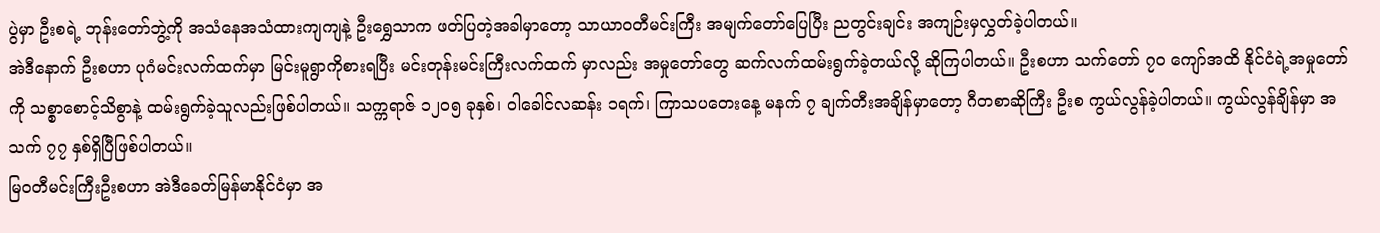ပွဲမှာ ဦးစရဲ့ ဘုန်းတော်ဘွဲ့ကို အသံနေအသံထားကျကျနဲ့ ဦးရွှေသာက ဖတ်ပြတဲ့အခါမှာတော့ သာယာဝတီမင်းကြီး အမျက်တော်ပြေပြီး ညတွင်းချင်း အကျဉ်းမှလွှတ်ခဲ့ပါတယ်။
အဲဒီနောက် ဦးစဟာ ပုဂံမင်းလက်ထက်မှာ မြင်းမူရွာကိုစားရပြီး မင်းတုန်းမင်းကြီးလက်ထက် မှာလည်း အမှုတော်တွေ ဆက်လက်ထမ်းရွက်ခဲ့တယ်လို့ ဆိုကြပါတယ်။ ဦးစဟာ သက်တော် ၇၀ ကျော်အထိ နိုင်ငံရဲ့အမှုတော်ကို သစ္စာစောင့်သိစွာနဲ့ ထမ်းရွက်ခဲ့သူလည်းဖြစ်ပါတယ်။ သက္ကရာဇ် ၁၂၀၅ ခုနှစ်၊ ဝါခေါင်လဆန်း ၁ရက်၊ ကြာသပတေးနေ့ မနက် ၇ ချက်တီးအချိန်မှာတော့ ဂီတစာဆိုကြီး ဦးစ ကွယ်လွန်ခဲ့ပါတယ်။ ကွယ်လွန်ချိန်မှာ အသက် ၇၇ နှစ်ရှိပြီဖြစ်ပါတယ်။
မြဝတီမင်းကြီးဦးစဟာ အဲဒီခေတ်မြန်မာနိုင်ငံမှာ အ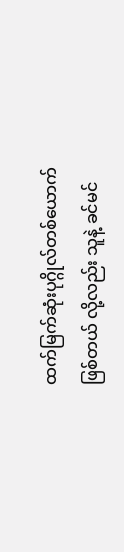ထက်မြက်ဆုံးပုဂ္ဂိုလ်တစ်ယောက်ဖြစ်တယ် လို့လည်း သူနဲ့ ခင်မင်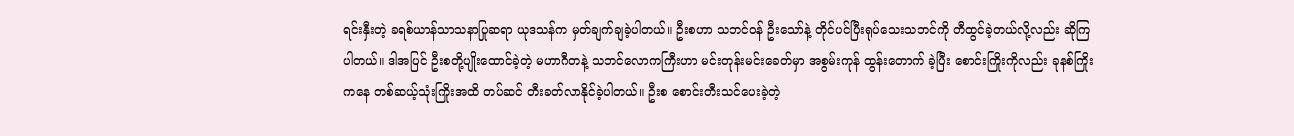ရင်းနှီးတဲ့ ခရစ်ယာန်သာသနာပြုဆရာ ယုဒသန်က မှတ်ချက်ချခဲ့ပါတယ်။ ဦးစဟာ သဘင်ဝန် ဦးသော်နဲ့ တိုင်ပင်ပြီးရုပ်သေးသဘင်ကို တီထွင်ခဲ့တယ်လို့လည်း ဆိုကြပါတယ်။ ဒါအပြင် ဦးစတို့ပျိုးထောင်ခဲ့တဲ့ မဟာဂီတနဲ့ သဘင်လောကကြီးဟာ မင်းတုန်းမင်းခေတ်မှာ အစွမ်းကုန် ထွန်းတောက် ခဲ့ပြီး စောင်းကြိုးကိုလည်း ခုနစ်ကြိုးကနေ တစ်ဆယ့်သုံးကြိုးအထိ တပ်ဆင် တီးခတ်လာနိုင်ခဲ့ပါတယ်။ ဦးစ စောင်းတီးသင်ပေးခဲ့တဲ့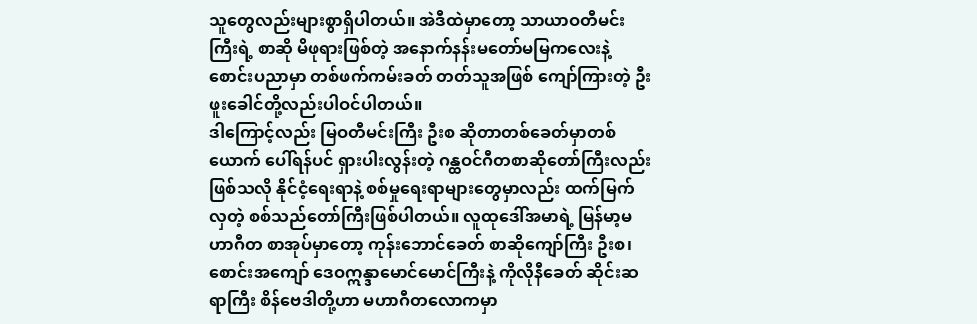သူတွေလည်းများစွာရှိပါတယ်။ အဲဒီထဲမှာတော့ သာယာဝတီမင်းကြီးရဲ့ စာဆို မိဖုရားဖြစ်တဲ့ အနောက်နန်းမတော်မမြကလေးနဲ့ စောင်းပညာမှာ တစ်ဖက်ကမ်းခတ် တတ်သူအဖြစ် ကျော်ကြားတဲ့ ဦးဖူးခေါင်တို့လည်းပါဝင်ပါတယ်။
ဒါကြောင့်လည်း မြဝတီမင်းကြီး ဦးစ ဆိုတာတစ်ခေတ်မှာတစ်ယောက် ပေါ်ရန်ပင် ရှားပါးလွန်းတဲ့ ဂန္ထဝင်ဂီတစာဆိုတော်ကြီးလည်းဖြစ်သလို နိုင်ငံ့ရေးရာနဲ့ စစ်မှုရေးရာများတွေမှာလည်း ထက်မြက်လှတဲ့ စစ်သည်တော်ကြီးဖြစ်ပါတယ်။ လူထုဒေါ်အမာရဲ့ မြန်မာ့မဟာဂီတ စာအုပ်မှာတော့ ကုန်းဘောင်ခေတ် စာဆိုကျော်ကြီး ဦးစ၊ စောင်းအကျော် ဒေဝဣန္ဒာမောင်မောင်ကြီးနဲ့ ကိုလိုနီခေတ် ဆိုင်းဆရာကြီး စိန်ဗေဒါတို့ဟာ မဟာဂီတလောကမှာ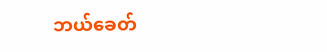ဘယ်ခေတ်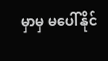မှာမှ မပေါ်နိုင်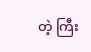တဲ့ ကြီး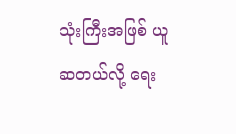သုံးကြီးအဖြစ် ယူဆတယ်လို့ ရေး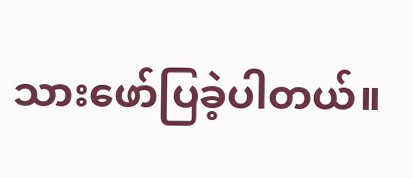သားဖော်ပြခဲ့ပါတယ်။